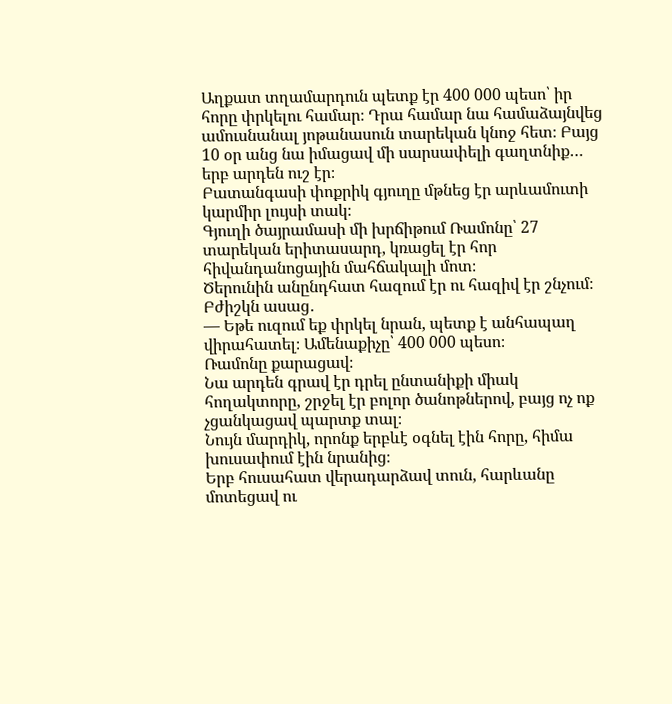Աղքատ տղամարդուն պետք էր 400 000 պեսո՝ իր հորը փրկելու համար։ Դրա համար նա համաձայնվեց ամուսնանալ յոթանասուն տարեկան կնոջ հետ։ Բայց 10 օր անց նա իմացավ մի սարսափելի գաղտնիք… երբ արդեն ուշ էր։
Բատանգասի փոքրիկ գյուղը մթնեց էր արևամուտի կարմիր լույսի տակ։
Գյուղի ծայրամասի մի խրճիթում Ռամոնը՝ 27 տարեկան երիտասարդ, կռացել էր հոր հիվանդանոցային մահճակալի մոտ։
Ծերունին անընդհատ հազում էր ու հազիվ էր շնչում։
Բժիշկն ասաց․
— Եթե ուզում եք փրկել նրան, պետք է անհապաղ վիրահատել։ Ամենաքիչը՝ 400 000 պեսո։
Ռամոնը քարացավ։
Նա արդեն գրավ էր դրել ընտանիքի միակ հողակտորը, շրջել էր բոլոր ծանոթներով, բայց ոչ ոք չցանկացավ պարտք տալ։
Նույն մարդիկ, որոնք երբևէ օգնել էին հորը, հիմա խուսափում էին նրանից։
Երբ հուսահատ վերադարձավ տուն, հարևանը մոտեցավ ու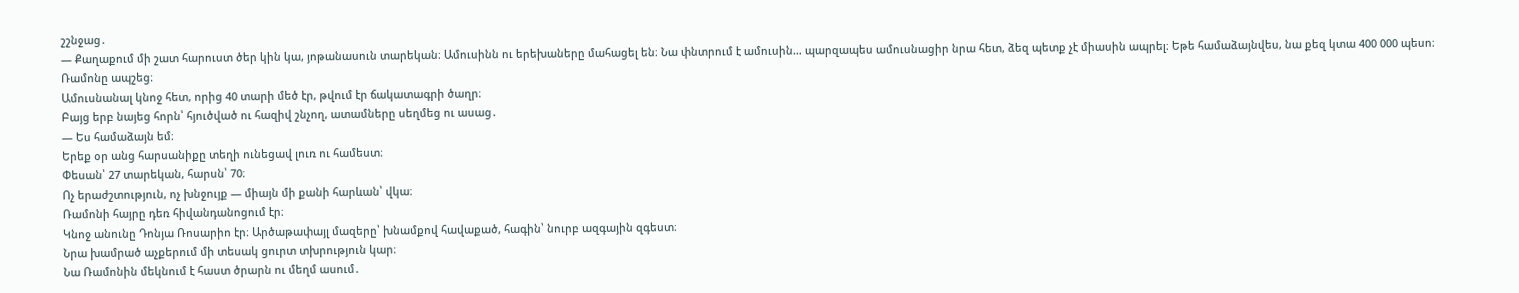շշնջաց․
— Քաղաքում մի շատ հարուստ ծեր կին կա, յոթանասուն տարեկան։ Ամուսինն ու երեխաները մահացել են։ Նա փնտրում է ամուսին… պարզապես ամուսնացիր նրա հետ, ձեզ պետք չէ միասին ապրել։ Եթե համաձայնվես, նա քեզ կտա 400 000 պեսո։
Ռամոնը ապշեց։
Ամուսնանալ կնոջ հետ, որից 40 տարի մեծ էր, թվում էր ճակատագրի ծաղր։
Բայց երբ նայեց հորն՝ հյուծված ու հազիվ շնչող, ատամները սեղմեց ու ասաց․
— Ես համաձայն եմ։
Երեք օր անց հարսանիքը տեղի ունեցավ լուռ ու համեստ։
Փեսան՝ 27 տարեկան, հարսն՝ 70։
Ոչ երաժշտություն, ոչ խնջույք — միայն մի քանի հարևան՝ վկա։
Ռամոնի հայրը դեռ հիվանդանոցում էր։
Կնոջ անունը Դոնյա Ռոսարիո էր։ Արծաթափայլ մազերը՝ խնամքով հավաքած, հագին՝ նուրբ ազգային զգեստ։
Նրա խամրած աչքերում մի տեսակ ցուրտ տխրություն կար։
Նա Ռամոնին մեկնում է հաստ ծրարն ու մեղմ ասում․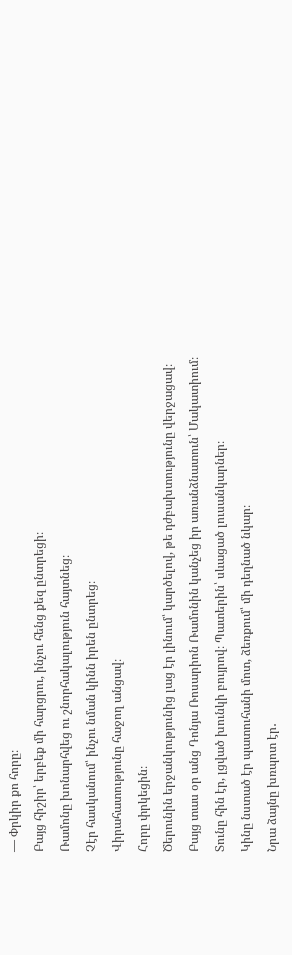— Փրկիր քո հորը։
Բայց հիշիր՝ երբեք մի հարցրու, ինչու հենց քեզ ընտրեցի։
Ռամոնը խոնարհվեց ու շնորհակալություն հայտնեց։
Չէր հասկանում՝ ինչու նման կինն իրեն ընտրեց։
Վիրահատությունը հաջող անցավ։
Հորը փրկեցին։
Ծերունին երջանկությունից լաց էր լինում՝ կարծելով, թե դժբախտությունը վերջացավ։
Բայց տաս օր անց Դոնյա Ռոսարիոն Ռամոնին կանչեց իր առանձնատուն՝ Մակատիում։
Տունը հին էր, լցված խունկի բույրով։ Պատերին՝ սևացած լուսանկարներ։
Կինը նստած էր պատուհանի մոտ, ձեռքում՝ մի դեղնած նկար։
Նրա ձայնը խռպոտ էր․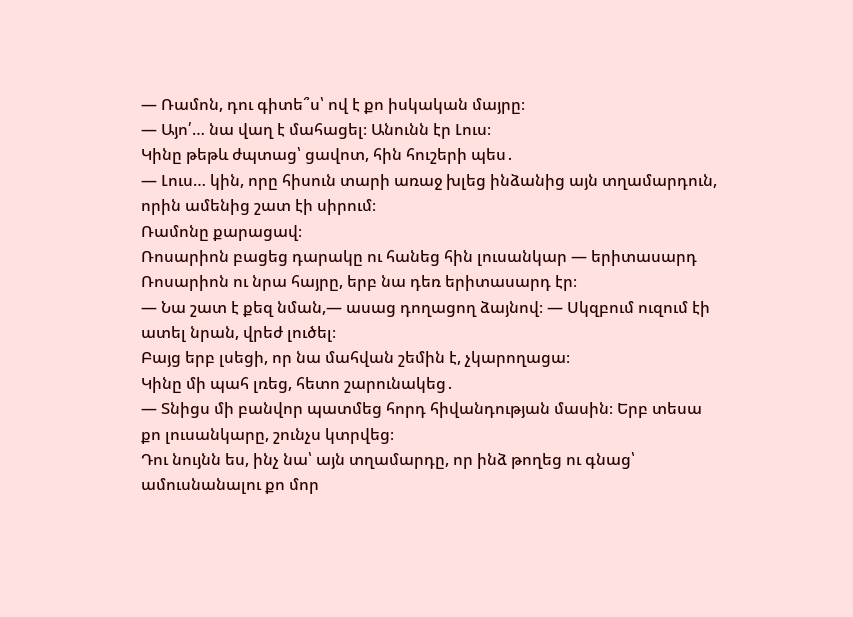— Ռամոն, դու գիտե՞ս՝ ով է քո իսկական մայրը։
— Այո՛… նա վաղ է մահացել։ Անունն էր Լուս։
Կինը թեթև ժպտաց՝ ցավոտ, հին հուշերի պես․
— Լուս… կին, որը հիսուն տարի առաջ խլեց ինձանից այն տղամարդուն, որին ամենից շատ էի սիրում։
Ռամոնը քարացավ։
Ռոսարիոն բացեց դարակը ու հանեց հին լուսանկար — երիտասարդ Ռոսարիոն ու նրա հայրը, երբ նա դեռ երիտասարդ էր։
— Նա շատ է քեզ նման,— ասաց դողացող ձայնով։ — Սկզբում ուզում էի ատել նրան, վրեժ լուծել։
Բայց երբ լսեցի, որ նա մահվան շեմին է, չկարողացա։
Կինը մի պահ լռեց, հետո շարունակեց․
— Տնիցս մի բանվոր պատմեց հորդ հիվանդության մասին։ Երբ տեսա քո լուսանկարը, շունչս կտրվեց։
Դու նույնն ես, ինչ նա՝ այն տղամարդը, որ ինձ թողեց ու գնաց՝ ամուսնանալու քո մոր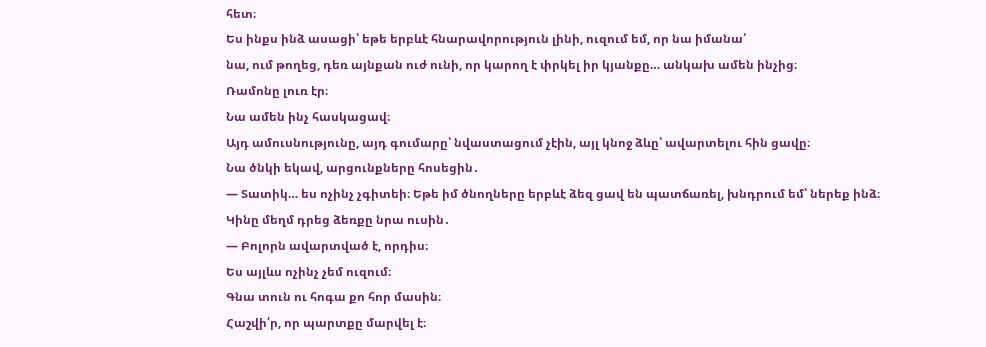հետ։
Ես ինքս ինձ ասացի՝ եթե երբևէ հնարավորություն լինի, ուզում եմ, որ նա իմանա՝
նա, ում թողեց, դեռ այնքան ուժ ունի, որ կարող է փրկել իր կյանքը… անկախ ամեն ինչից։
Ռամոնը լուռ էր։
Նա ամեն ինչ հասկացավ։
Այդ ամուսնությունը, այդ գումարը՝ նվաստացում չէին, այլ կնոջ ձևը՝ ավարտելու հին ցավը։
Նա ծնկի եկավ, արցունքները հոսեցին․
— Տատիկ… ես ոչինչ չգիտեի։ Եթե իմ ծնողները երբևէ ձեզ ցավ են պատճառել, խնդրում եմ՝ ներեք ինձ։
Կինը մեղմ դրեց ձեռքը նրա ուսին․
— Բոլորն ավարտված է, որդիս։
Ես այլևս ոչինչ չեմ ուզում։
Գնա տուն ու հոգա քո հոր մասին։
Հաշվի՛ր, որ պարտքը մարվել է։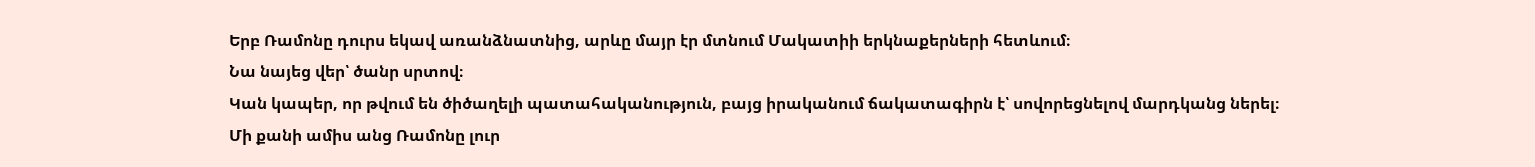Երբ Ռամոնը դուրս եկավ առանձնատնից, արևը մայր էր մտնում Մակատիի երկնաքերների հետևում։
Նա նայեց վեր՝ ծանր սրտով։
Կան կապեր, որ թվում են ծիծաղելի պատահականություն, բայց իրականում ճակատագիրն է՝ սովորեցնելով մարդկանց ներել։
Մի քանի ամիս անց Ռամոնը լուր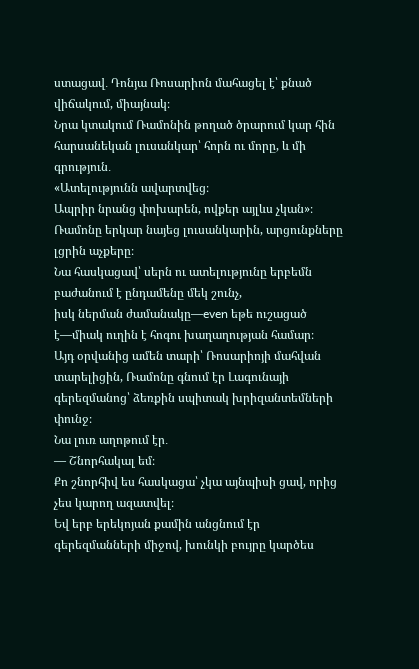ստացավ․ Դոնյա Ռոսարիոն մահացել է՝ քնած վիճակում, միայնակ։
Նրա կտակում Ռամոնին թողած ծրարում կար հին հարսանեկան լուսանկար՝ հորն ու մորը, և մի գրություն․
«Ատելությունն ավարտվեց։
Ապրիր նրանց փոխարեն, ովքեր այլևս չկան»։
Ռամոնը երկար նայեց լուսանկարին, արցունքները լցրին աչքերը։
Նա հասկացավ՝ սերն ու ատելությունը երբեմն բաժանում է ընդամենը մեկ շունչ,
իսկ ներման ժամանակը—even եթե ուշացած է—միակ ուղին է հոգու խաղաղության համար։
Այդ օրվանից ամեն տարի՝ Ռոսարիոյի մահվան տարելիցին, Ռամոնը գնում էր Լագունայի գերեզմանոց՝ ձեռքին սպիտակ խրիզանտեմների փունջ։
Նա լուռ աղոթում էր․
— Շնորհակալ եմ։
Քո շնորհիվ ես հասկացա՝ չկա այնպիսի ցավ, որից չես կարող ազատվել։
Եվ երբ երեկոյան քամին անցնում էր գերեզմանների միջով, խունկի բույրը կարծես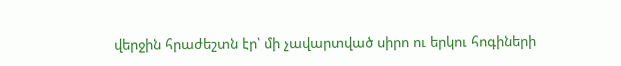վերջին հրաժեշտն էր՝ մի չավարտված սիրո ու երկու հոգիների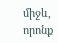միջև, որոնք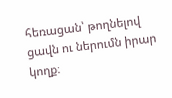հեռացան՝ թողնելով ցավն ու ներումն իրար կողք։